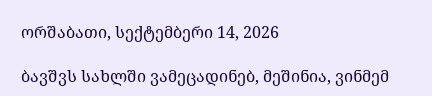ორშაბათი, სექტემბერი 14, 2026

ბავშვს სახლში ვამეცადინებ, მეშინია, ვინმემ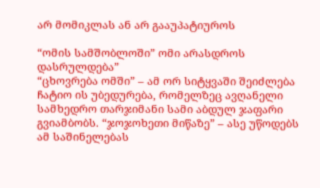არ მომიკლას ან არ გააუპატიუროს

“ომის სამშობლოში” ომი არასდროს დასრულდება”
“ცხოვრება ომში” – ამ ორ სიტყვაში შეიძლება ჩატიო ის უბედურება, რომელზეც ავღანელი სამხედრო თარჯიმანი სამი აბდულ ჯაფარი გვიამბობს. “ჯოჯოხეთი მიწაზე” – ასე უწოდებს ამ საშინელებას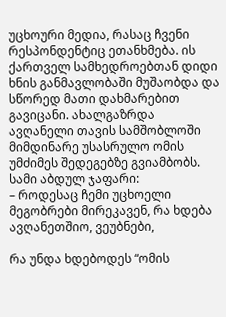უცხოური მედია, რასაც ჩვენი რესპონდენტიც ეთანხმება. ის ქართველ სამხედროებთან დიდი ხნის განმავლობაში მუშაობდა და სწორედ მათი დახმარებით გავიცანი. ახალგაზრდა ავღანელი თავის სამშობლოში მიმდინარე უსასრულო ომის უმძიმეს შედეგებზე გვიამბობს.
სამი აბდულ ჯაფარი:
– როდესაც ჩემი უცხოელი მეგობრები მირეკავენ, რა ხდება ავღანეთშიო, ვეუბნები,

რა უნდა ხდებოდეს “ომის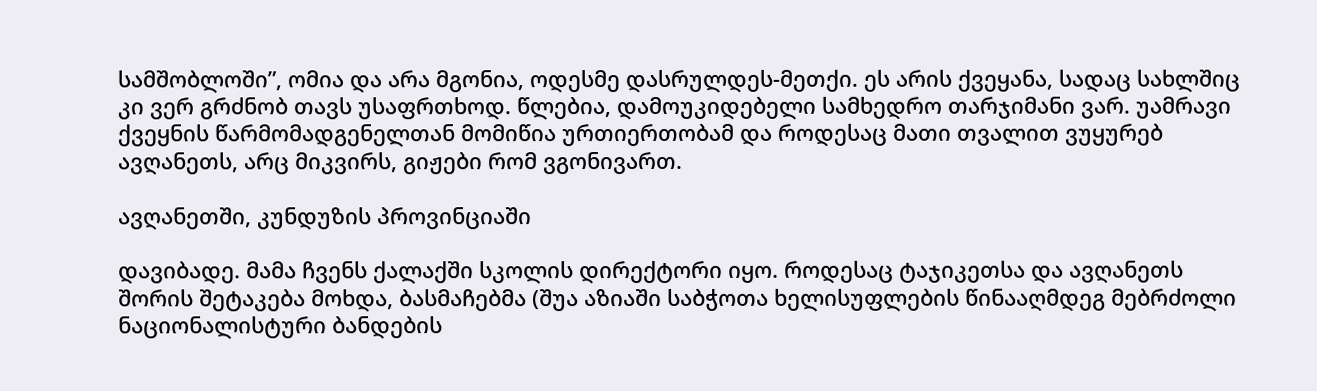სამშობლოში”, ომია და არა მგონია, ოდესმე დასრულდეს-მეთქი. ეს არის ქვეყანა, სადაც სახლშიც კი ვერ გრძნობ თავს უსაფრთხოდ. წლებია, დამოუკიდებელი სამხედრო თარჯიმანი ვარ. უამრავი ქვეყნის წარმომადგენელთან მომიწია ურთიერთობამ და როდესაც მათი თვალით ვუყურებ ავღანეთს, არც მიკვირს, გიჟები რომ ვგონივართ.

ავღანეთში, კუნდუზის პროვინციაში

დავიბადე. მამა ჩვენს ქალაქში სკოლის დირექტორი იყო. როდესაც ტაჯიკეთსა და ავღანეთს შორის შეტაკება მოხდა, ბასმაჩებმა (შუა აზიაში საბჭოთა ხელისუფლების წინააღმდეგ მებრძოლი ნაციონალისტური ბანდების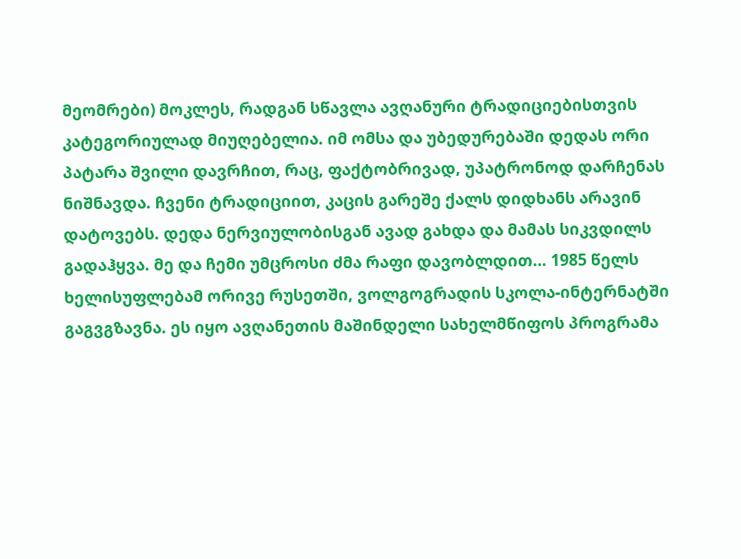მეომრები) მოკლეს, რადგან სწავლა ავღანური ტრადიციებისთვის კატეგორიულად მიუღებელია. იმ ომსა და უბედურებაში დედას ორი პატარა შვილი დავრჩით, რაც, ფაქტობრივად, უპატრონოდ დარჩენას ნიშნავდა. ჩვენი ტრადიციით, კაცის გარეშე ქალს დიდხანს არავინ დატოვებს. დედა ნერვიულობისგან ავად გახდა და მამას სიკვდილს გადაჰყვა. მე და ჩემი უმცროსი ძმა რაფი დავობლდით… 1985 წელს ხელისუფლებამ ორივე რუსეთში, ვოლგოგრადის სკოლა-ინტერნატში გაგვგზავნა. ეს იყო ავღანეთის მაშინდელი სახელმწიფოს პროგრამა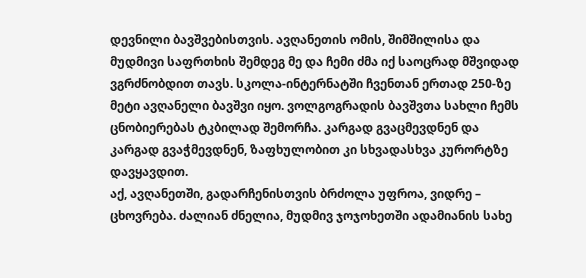დევნილი ბავშვებისთვის. ავღანეთის ომის, შიმშილისა და მუდმივი საფრთხის შემდეგ მე და ჩემი ძმა იქ საოცრად მშვიდად ვგრძნობდით თავს. სკოლა-ინტერნატში ჩვენთან ერთად 250-ზე მეტი ავღანელი ბავშვი იყო. ვოლგოგრადის ბავშვთა სახლი ჩემს ცნობიერებას ტკბილად შემორჩა. კარგად გვაცმევდნენ და კარგად გვაჭმევდნენ, ზაფხულობით კი სხვადასხვა კურორტზე დავყავდით.
აქ, ავღანეთში, გადარჩენისთვის ბრძოლა უფროა, ვიდრე – ცხოვრება. ძალიან ძნელია, მუდმივ ჯოჯოხეთში ადამიანის სახე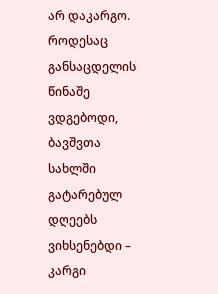არ დაკარგო. როდესაც განსაცდელის წინაშე ვდგებოდი, ბავშვთა სახლში გატარებულ დღეებს ვიხსენებდი – კარგი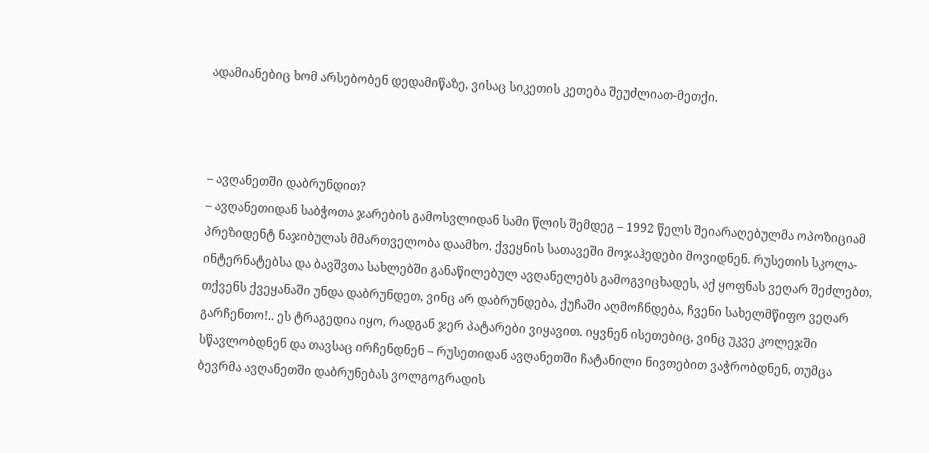ადამიანებიც ხომ არსებობენ დედამიწაზე, ვისაც სიკეთის კეთება შეუძლიათ-მეთქი.



– ავღანეთში დაბრუნდით?
– ავღანეთიდან საბჭოთა ჯარების გამოსვლიდან სამი წლის შემდეგ – 1992 წელს შეიარაღებულმა ოპოზიციამ პრეზიდენტ ნაჯიბულას მმართველობა დაამხო. ქვეყნის სათავეში მოჯაჰედები მოვიდნენ. რუსეთის სკოლა-ინტერნატებსა და ბავშვთა სახლებში განაწილებულ ავღანელებს გამოგვიცხადეს, აქ ყოფნას ვეღარ შეძლებთ, თქვენს ქვეყანაში უნდა დაბრუნდეთ, ვინც არ დაბრუნდება, ქუჩაში აღმოჩნდება, ჩვენი სახელმწიფო ვეღარ გარჩენთო!.. ეს ტრაგედია იყო, რადგან ჯერ პატარები ვიყავით. იყვნენ ისეთებიც, ვინც უკვე კოლეჯში სწავლობდნენ და თავსაც ირჩენდნენ – რუსეთიდან ავღანეთში ჩატანილი ნივთებით ვაჭრობდნენ, თუმცა ბევრმა ავღანეთში დაბრუნებას ვოლგოგრადის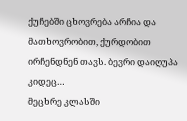ქუჩებში ცხოვრება არჩია და მათხოვრობით, ქურდობით ირჩენდნენ თავს. ბევრი დაიღუპა კიდეც…
მეცხრე კლასში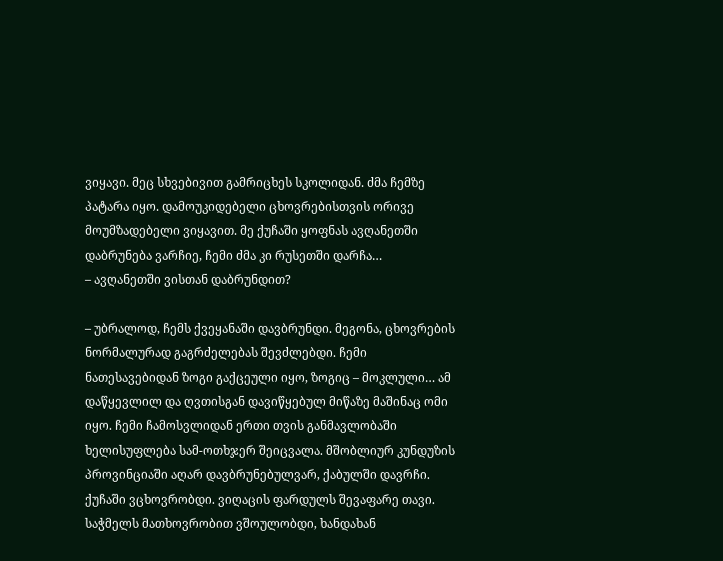ვიყავი. მეც სხვებივით გამრიცხეს სკოლიდან. ძმა ჩემზე პატარა იყო. დამოუკიდებელი ცხოვრებისთვის ორივე მოუმზადებელი ვიყავით. მე ქუჩაში ყოფნას ავღანეთში დაბრუნება ვარჩიე, ჩემი ძმა კი რუსეთში დარჩა…
– ავღანეთში ვისთან დაბრუნდით?

– უბრალოდ, ჩემს ქვეყანაში დავბრუნდი. მეგონა, ცხოვრების ნორმალურად გაგრძელებას შევძლებდი. ჩემი ნათესავებიდან ზოგი გაქცეული იყო, ზოგიც – მოკლული… ამ დაწყევლილ და ღვთისგან დავიწყებულ მიწაზე მაშინაც ომი იყო. ჩემი ჩამოსვლიდან ერთი თვის განმავლობაში ხელისუფლება სამ-ოთხჯერ შეიცვალა. მშობლიურ კუნდუზის პროვინციაში აღარ დავბრუნებულვარ, ქაბულში დავრჩი. ქუჩაში ვცხოვრობდი. ვიღაცის ფარდულს შევაფარე თავი. საჭმელს მათხოვრობით ვშოულობდი, ხანდახან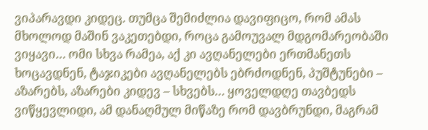ვიპარავდი კიდეც. თუმცა შემიძლია დავიფიცო, რომ ამას მხოლოდ მაშინ ვაკეთებდი, როცა გამოუვალ მდგომარეობაში ვიყავი… ომი სხვა რამეა, აქ კი ავღანელები ერთმანეთს ხოცავდნენ, ტაჯიკები ავღანელებს ებრძოდნენ, პუშტუნები – აზარებს, აზარები კიდევ – სხვებს… ყოველდღე თავბედს ვიწყევლიდი, ამ დანაღმულ მიწაზე რომ დავბრუნდი, მაგრამ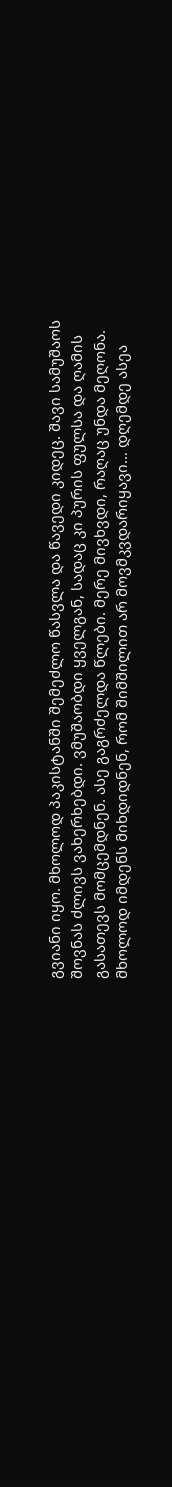გვიანი იყო. მხოლოდ პაკისტანში შემეძლო წასვლა და წავედი კიდეც. შავი სამუშაოს შოვნას ძლივს ვახერხებდი. ვმუშაობდი ყველგან, სადაც კი პურის ფულსა და ღამის გასათევს მომცემდნენ. ასე გაგრძელდა წლები. მერე მივხვდი, რაღაც უნდა მეღონა. მხოლოდ იმდენს მიხდიდნენ, რომ შიმშილით არ მოვმკვდარიყავი… დღემდე ასეა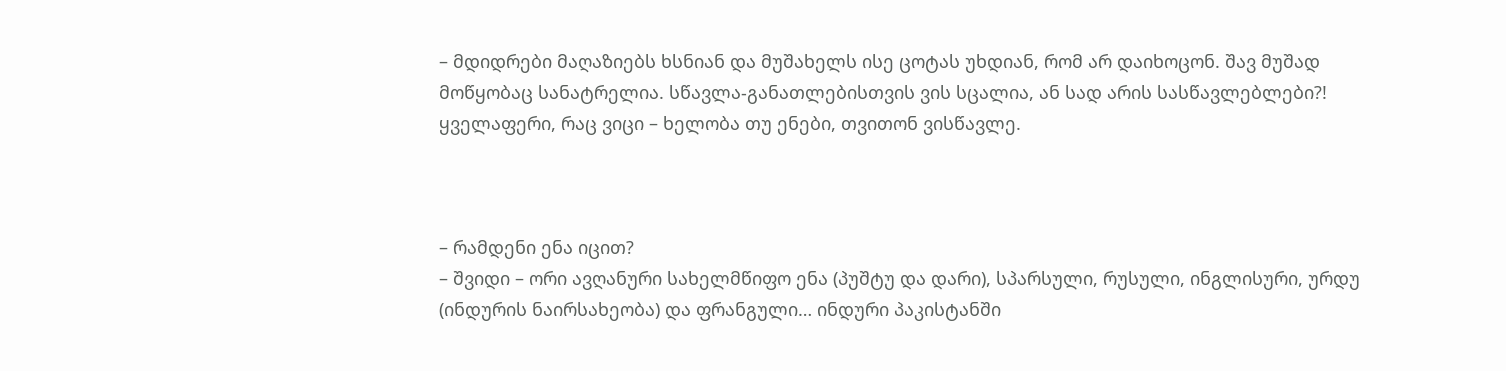– მდიდრები მაღაზიებს ხსნიან და მუშახელს ისე ცოტას უხდიან, რომ არ დაიხოცონ. შავ მუშად მოწყობაც სანატრელია. სწავლა-განათლებისთვის ვის სცალია, ან სად არის სასწავლებლები?! ყველაფერი, რაც ვიცი – ხელობა თუ ენები, თვითონ ვისწავლე.



– რამდენი ენა იცით?
– შვიდი – ორი ავღანური სახელმწიფო ენა (პუშტუ და დარი), სპარსული, რუსული, ინგლისური, ურდუ (ინდურის ნაირსახეობა) და ფრანგული… ინდური პაკისტანში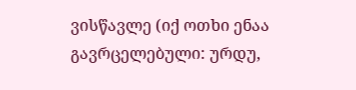ვისწავლე (იქ ოთხი ენაა გავრცელებული: ურდუ,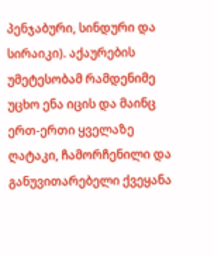პენჯაბური, სინდური და სირაიკი). აქაურების უმეტესობამ რამდენიმე უცხო ენა იცის და მაინც ერთ-ერთი ყველაზე ღატაკი, ჩამორჩენილი და განუვითარებელი ქვეყანა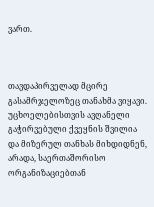ვართ.



თავდაპირველად მცირე გასამრჯელოზეც თანახმა ვიყავი. უცხოელებისთვის ავღანელი გაჭირვებული ქვეყნის შვილია და მიზერულ თანხას მიხდიდნენ, არადა, საერთაშორისო ორგანიზაციებთან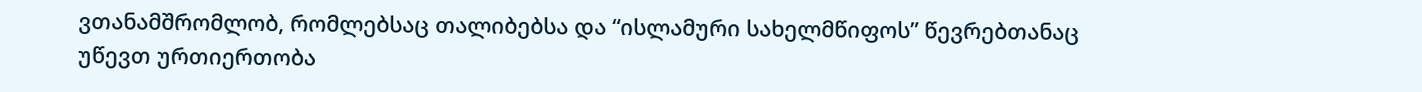ვთანამშრომლობ, რომლებსაც თალიბებსა და “ისლამური სახელმწიფოს” წევრებთანაც უწევთ ურთიერთობა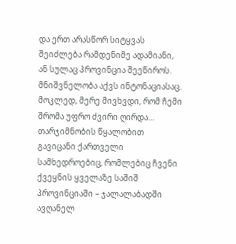და ერთ არასწორ სიტყვას შეიძლება რამდენიმე ადამიანი, ან სულაც პროვინცია შეეწიროს. მნიშვნელობა აქვს ინტონაციასაც. მოკლედ, მერე მივხვდი, რომ ჩემი შრომა უფრო ძვირი ღირდა… თარჯიმნობის წყალობით გავიცანი ქართველი სამხედროებიც, რომლებიც ჩვენი ქვეყნის ყველაზე საშიშ პროვინციაში – ჯალალაბადში ავღანელ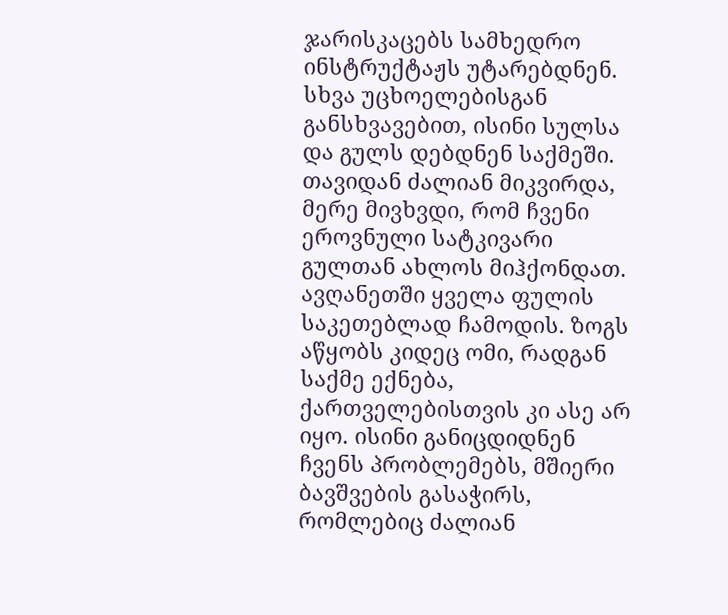ჯარისკაცებს სამხედრო ინსტრუქტაჟს უტარებდნენ. სხვა უცხოელებისგან განსხვავებით, ისინი სულსა და გულს დებდნენ საქმეში. თავიდან ძალიან მიკვირდა, მერე მივხვდი, რომ ჩვენი ეროვნული სატკივარი გულთან ახლოს მიჰქონდათ. ავღანეთში ყველა ფულის საკეთებლად ჩამოდის. ზოგს აწყობს კიდეც ომი, რადგან საქმე ექნება, ქართველებისთვის კი ასე არ იყო. ისინი განიცდიდნენ ჩვენს პრობლემებს, მშიერი ბავშვების გასაჭირს, რომლებიც ძალიან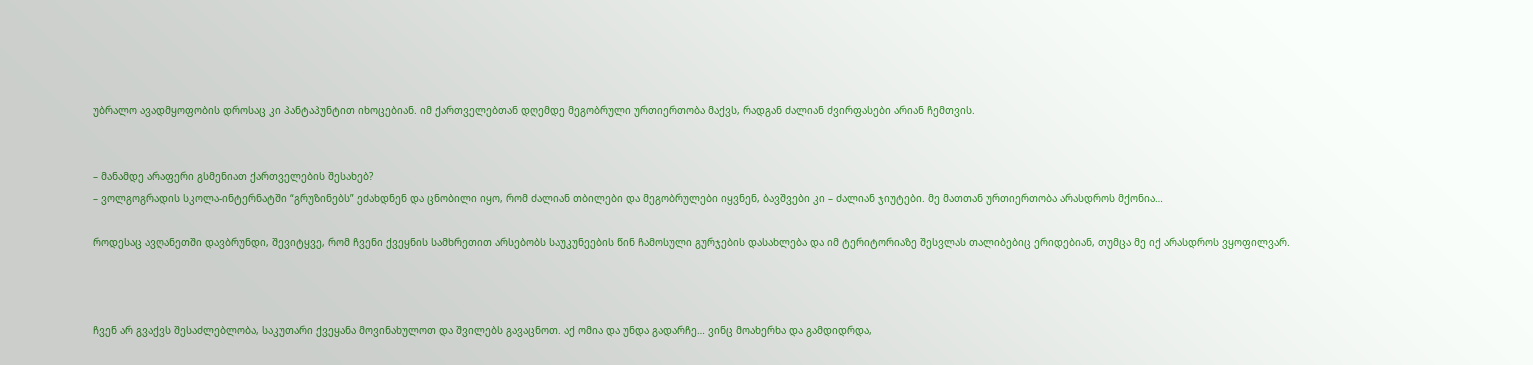უბრალო ავადმყოფობის დროსაც კი პანტაპუნტით იხოცებიან. იმ ქართველებთან დღემდე მეგობრული ურთიერთობა მაქვს, რადგან ძალიან ძვირფასები არიან ჩემთვის.


– მანამდე არაფერი გსმენიათ ქართველების შესახებ?
– ვოლგოგრადის სკოლა-ინტერნატში “გრუზინებს” ეძახდნენ და ცნობილი იყო, რომ ძალიან თბილები და მეგობრულები იყვნენ, ბავშვები კი – ძალიან ჯიუტები. მე მათთან ურთიერთობა არასდროს მქონია…

როდესაც ავღანეთში დავბრუნდი, შევიტყვე, რომ ჩვენი ქვეყნის სამხრეთით არსებობს საუკუნეების წინ ჩამოსული გურჯების დასახლება და იმ ტერიტორიაზე შესვლას თალიბებიც ერიდებიან, თუმცა მე იქ არასდროს ვყოფილვარ.



ჩვენ არ გვაქვს შესაძლებლობა, საკუთარი ქვეყანა მოვინახულოთ და შვილებს გავაცნოთ. აქ ომია და უნდა გადარჩე… ვინც მოახერხა და გამდიდრდა,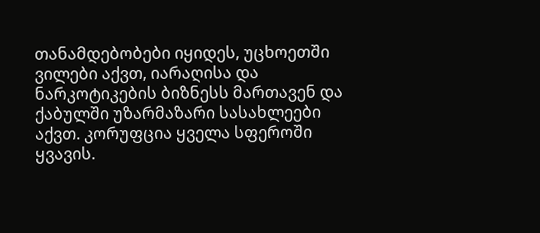თანამდებობები იყიდეს, უცხოეთში ვილები აქვთ, იარაღისა და ნარკოტიკების ბიზნესს მართავენ და ქაბულში უზარმაზარი სასახლეები აქვთ. კორუფცია ყველა სფეროში ყვავის.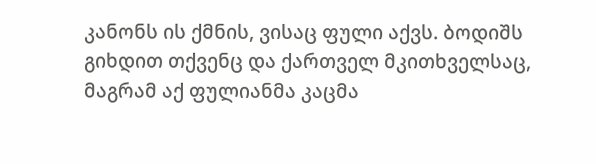კანონს ის ქმნის, ვისაც ფული აქვს. ბოდიშს გიხდით თქვენც და ქართველ მკითხველსაც, მაგრამ აქ ფულიანმა კაცმა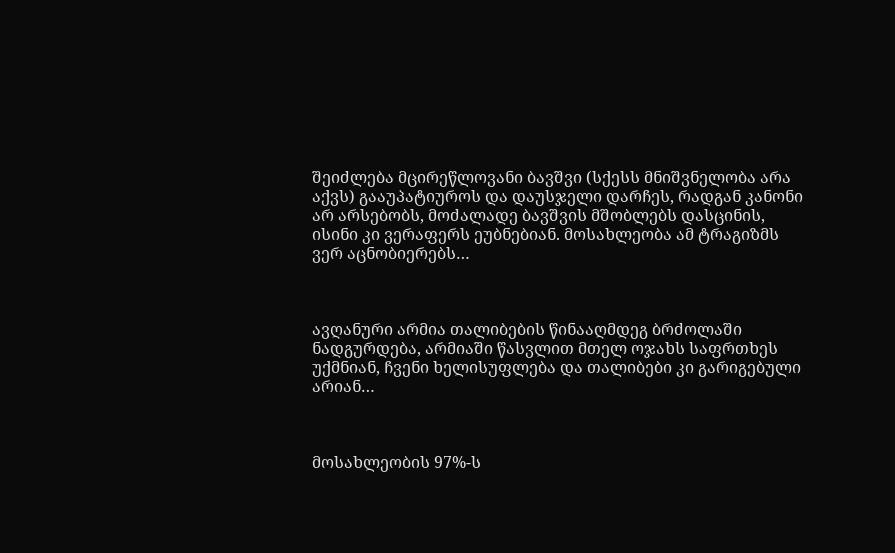შეიძლება მცირეწლოვანი ბავშვი (სქესს მნიშვნელობა არა აქვს) გააუპატიუროს და დაუსჯელი დარჩეს, რადგან კანონი არ არსებობს, მოძალადე ბავშვის მშობლებს დასცინის, ისინი კი ვერაფერს ეუბნებიან. მოსახლეობა ამ ტრაგიზმს ვერ აცნობიერებს…



ავღანური არმია თალიბების წინააღმდეგ ბრძოლაში ნადგურდება, არმიაში წასვლით მთელ ოჯახს საფრთხეს უქმნიან, ჩვენი ხელისუფლება და თალიბები კი გარიგებული არიან…



მოსახლეობის 97%-ს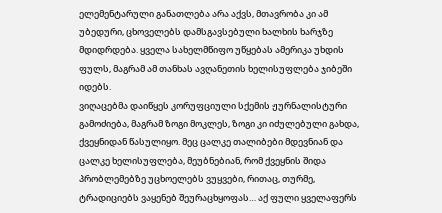ელემენტარული განათლება არა აქვს, მთავრობა კი ამ უბედური, ცხოველებს დამსგავსებული ხალხის ხარჯზე მდიდრდება. ყველა სახელმწიფო უწყებას ამერიკა უხდის ფულს, მაგრამ ამ თანხას ავღანეთის ხელისუფლება ჯიბეში იდებს.
ვიღაცებმა დაიწყეს კორუფციული სქემის ჟურნალისტური გამოძიება, მაგრამ ზოგი მოკლეს, ზოგი კი იძულებული გახდა, ქვეყნიდან წასულიყო. მეც ცალკე თალიბები მდევნიან და ცალკე ხელისუფლება, მეუბნებიან, რომ ქვეყნის შიდა პრობლემებზე უცხოელებს ვუყვები, რითაც, თურმე, ტრადიციებს ვაყენებ შეურაცხყოფას… აქ ფული ყველაფერს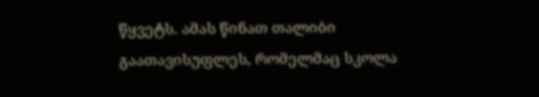წყვეტს. ამას წინათ თალიბი გაათავისუფლეს, რომელმაც სკოლა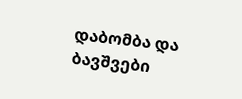დაბომბა და ბავშვები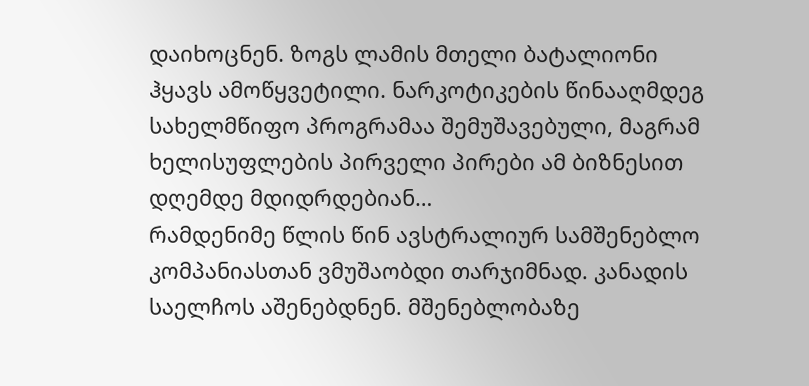დაიხოცნენ. ზოგს ლამის მთელი ბატალიონი ჰყავს ამოწყვეტილი. ნარკოტიკების წინააღმდეგ სახელმწიფო პროგრამაა შემუშავებული, მაგრამ ხელისუფლების პირველი პირები ამ ბიზნესით დღემდე მდიდრდებიან…
რამდენიმე წლის წინ ავსტრალიურ სამშენებლო კომპანიასთან ვმუშაობდი თარჯიმნად. კანადის საელჩოს აშენებდნენ. მშენებლობაზე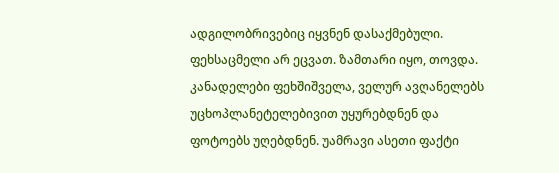ადგილობრივებიც იყვნენ დასაქმებული. ფეხსაცმელი არ ეცვათ. ზამთარი იყო, თოვდა. კანადელები ფეხშიშველა, ველურ ავღანელებს უცხოპლანეტელებივით უყურებდნენ და ფოტოებს უღებდნენ. უამრავი ასეთი ფაქტი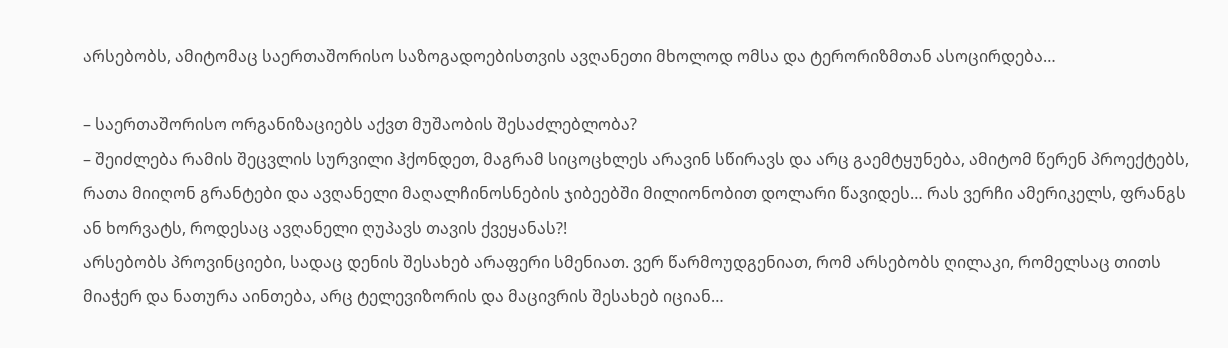არსებობს, ამიტომაც საერთაშორისო საზოგადოებისთვის ავღანეთი მხოლოდ ომსა და ტერორიზმთან ასოცირდება…

– საერთაშორისო ორგანიზაციებს აქვთ მუშაობის შესაძლებლობა?
– შეიძლება რამის შეცვლის სურვილი ჰქონდეთ, მაგრამ სიცოცხლეს არავინ სწირავს და არც გაემტყუნება, ამიტომ წერენ პროექტებს, რათა მიიღონ გრანტები და ავღანელი მაღალჩინოსნების ჯიბეებში მილიონობით დოლარი წავიდეს… რას ვერჩი ამერიკელს, ფრანგს ან ხორვატს, როდესაც ავღანელი ღუპავს თავის ქვეყანას?!
არსებობს პროვინციები, სადაც დენის შესახებ არაფერი სმენიათ. ვერ წარმოუდგენიათ, რომ არსებობს ღილაკი, რომელსაც თითს მიაჭერ და ნათურა აინთება, არც ტელევიზორის და მაცივრის შესახებ იციან…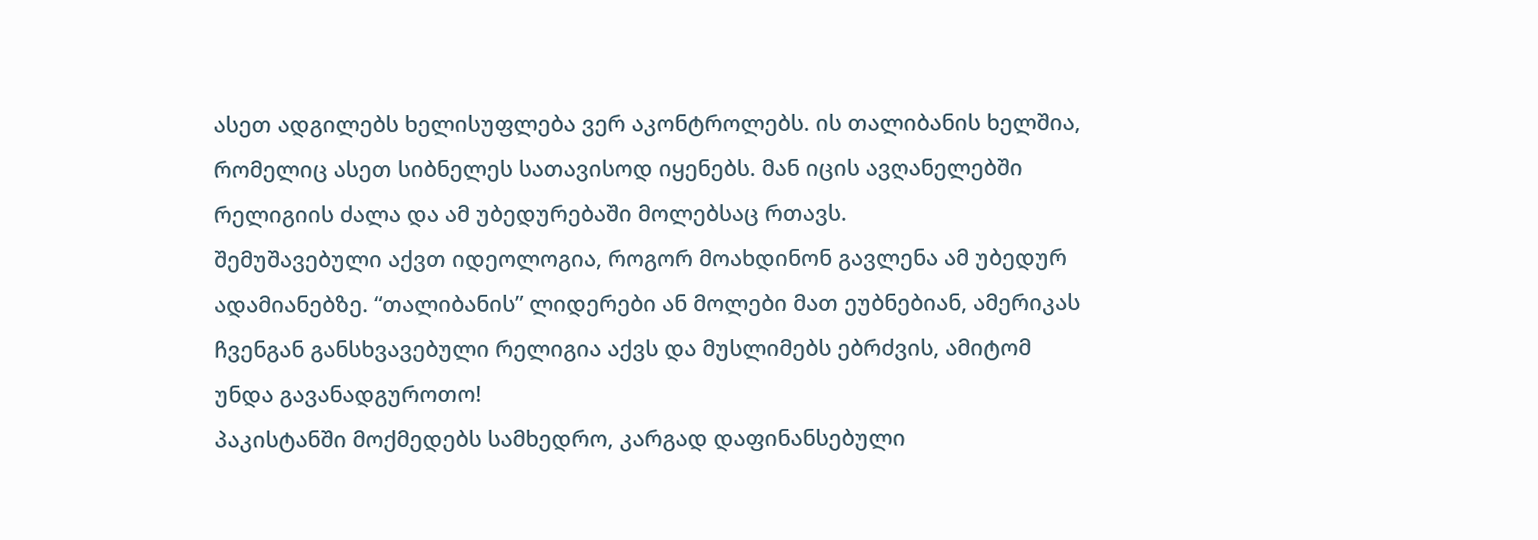ასეთ ადგილებს ხელისუფლება ვერ აკონტროლებს. ის თალიბანის ხელშია, რომელიც ასეთ სიბნელეს სათავისოდ იყენებს. მან იცის ავღანელებში რელიგიის ძალა და ამ უბედურებაში მოლებსაც რთავს.
შემუშავებული აქვთ იდეოლოგია, როგორ მოახდინონ გავლენა ამ უბედურ ადამიანებზე. “თალიბანის” ლიდერები ან მოლები მათ ეუბნებიან, ამერიკას ჩვენგან განსხვავებული რელიგია აქვს და მუსლიმებს ებრძვის, ამიტომ უნდა გავანადგუროთო!
პაკისტანში მოქმედებს სამხედრო, კარგად დაფინანსებული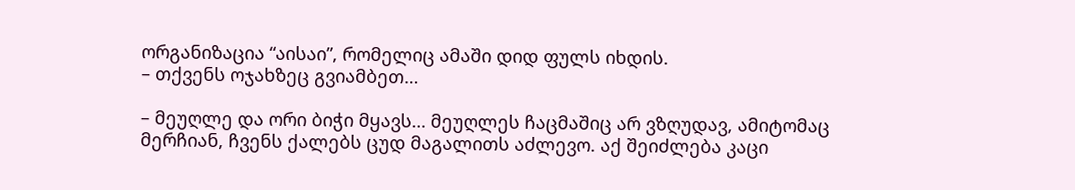ორგანიზაცია “აისაი”, რომელიც ამაში დიდ ფულს იხდის.
– თქვენს ოჯახზეც გვიამბეთ…

– მეუღლე და ორი ბიჭი მყავს… მეუღლეს ჩაცმაშიც არ ვზღუდავ, ამიტომაც მერჩიან, ჩვენს ქალებს ცუდ მაგალითს აძლევო. აქ შეიძლება კაცი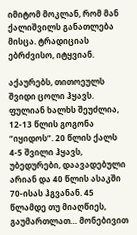იმიტომ მოკლან, რომ მან ქალიშვილს განათლება მისცა. ტრადიციას ებრძვისო, იტყვიან.

აქაურებს, თითოეულს შვიდი ცოლი ჰყავს. ფულიან ხალხს შეუძლია, 12-13 წლის გოგონა “იყიდოს”. 20 წლის ქალს 4-5 შვილი ჰყავს, უბედურები, დაავადებული არიან და 40 წლის ასაკში 70-ისას ჰგვანან. 45 წლამდე თუ მიაღწიეს, გაუმართლათ… მონებივით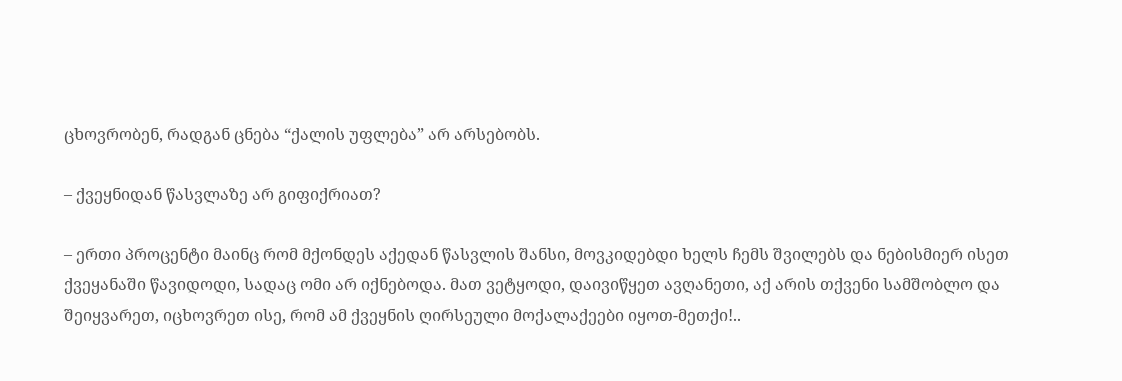ცხოვრობენ, რადგან ცნება “ქალის უფლება” არ არსებობს.

– ქვეყნიდან წასვლაზე არ გიფიქრიათ?

– ერთი პროცენტი მაინც რომ მქონდეს აქედან წასვლის შანსი, მოვკიდებდი ხელს ჩემს შვილებს და ნებისმიერ ისეთ ქვეყანაში წავიდოდი, სადაც ომი არ იქნებოდა. მათ ვეტყოდი, დაივიწყეთ ავღანეთი, აქ არის თქვენი სამშობლო და შეიყვარეთ, იცხოვრეთ ისე, რომ ამ ქვეყნის ღირსეული მოქალაქეები იყოთ-მეთქი!..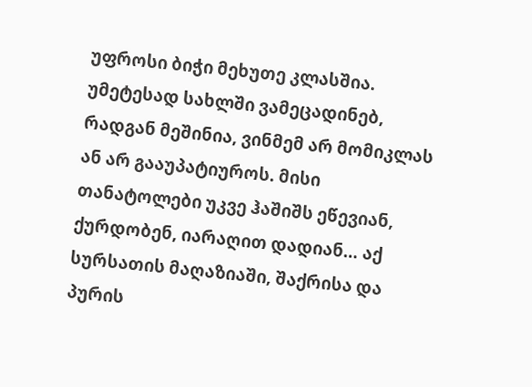უფროსი ბიჭი მეხუთე კლასშია. უმეტესად სახლში ვამეცადინებ, რადგან მეშინია, ვინმემ არ მომიკლას ან არ გააუპატიუროს. მისი თანატოლები უკვე ჰაშიშს ეწევიან, ქურდობენ, იარაღით დადიან… აქ სურსათის მაღაზიაში, შაქრისა და პურის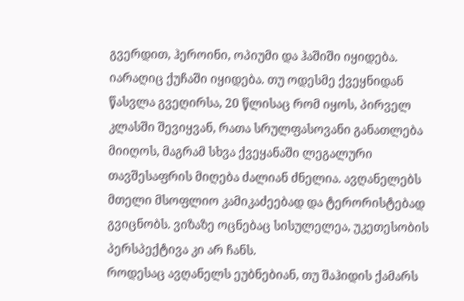გვერდით, ჰეროინი, ოპიუმი და ჰაშიში იყიდება. იარაღიც ქუჩაში იყიდება. თუ ოდესმე ქვეყნიდან წასვლა გვეღირსა, 20 წლისაც რომ იყოს, პირველ კლასში შევიყვან, რათა სრულფასოვანი განათლება მიიღოს, მაგრამ სხვა ქვეყანაში ლეგალური თავშესაფრის მიღება ძალიან ძნელია. ავღანელებს მთელი მსოფლიო კამიკაძეებად და ტერორისტებად გვიცნობს. ვიზაზე ოცნებაც სისულელეა, უკეთესობის პერსპექტივა კი არ ჩანს.
როდესაც ავღანელს ეუბნებიან, თუ შაჰიდის ქამარს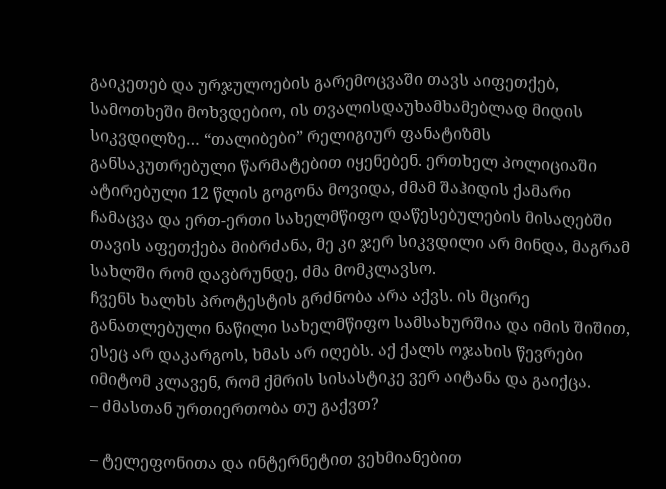გაიკეთებ და ურჯულოების გარემოცვაში თავს აიფეთქებ, სამოთხეში მოხვდებიო, ის თვალისდაუხამხამებლად მიდის სიკვდილზე… “თალიბები” რელიგიურ ფანატიზმს განსაკუთრებული წარმატებით იყენებენ. ერთხელ პოლიციაში ატირებული 12 წლის გოგონა მოვიდა, ძმამ შაჰიდის ქამარი ჩამაცვა და ერთ-ერთი სახელმწიფო დაწესებულების მისაღებში თავის აფეთქება მიბრძანა, მე კი ჯერ სიკვდილი არ მინდა, მაგრამ სახლში რომ დავბრუნდე, ძმა მომკლავსო.
ჩვენს ხალხს პროტესტის გრძნობა არა აქვს. ის მცირე განათლებული ნაწილი სახელმწიფო სამსახურშია და იმის შიშით, ესეც არ დაკარგოს, ხმას არ იღებს. აქ ქალს ოჯახის წევრები იმიტომ კლავენ, რომ ქმრის სისასტიკე ვერ აიტანა და გაიქცა.
– ძმასთან ურთიერთობა თუ გაქვთ?

– ტელეფონითა და ინტერნეტით ვეხმიანებით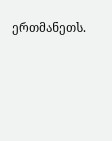ერთმანეთს.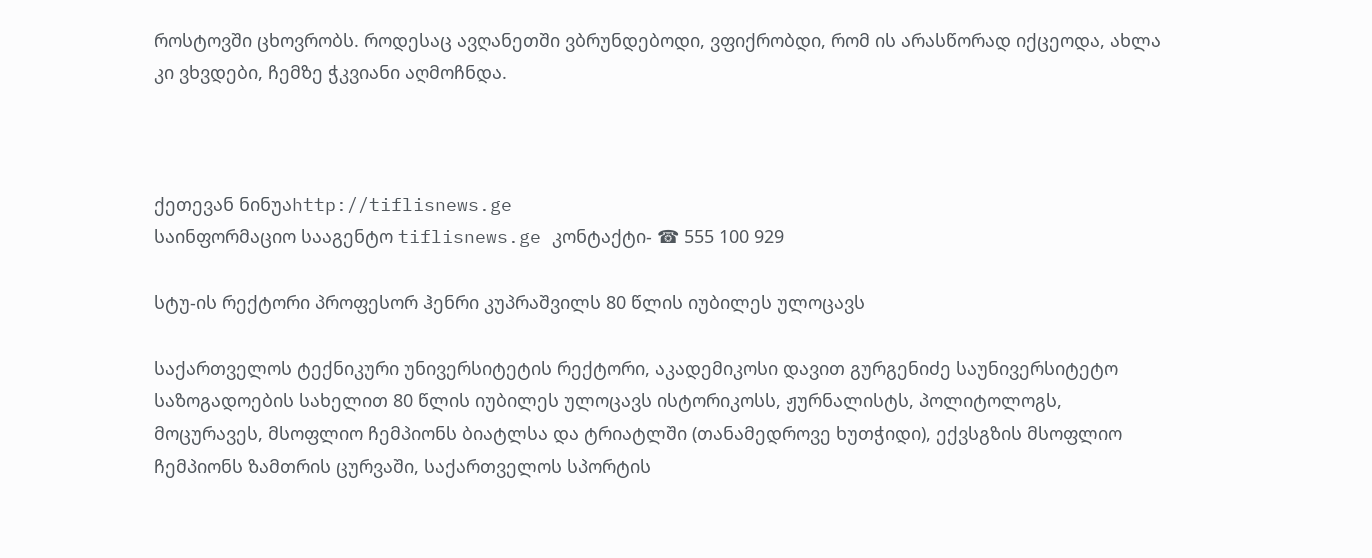როსტოვში ცხოვრობს. როდესაც ავღანეთში ვბრუნდებოდი, ვფიქრობდი, რომ ის არასწორად იქცეოდა, ახლა კი ვხვდები, ჩემზე ჭკვიანი აღმოჩნდა.



ქეთევან ნინუაhttp://tiflisnews.ge
საინფორმაციო სააგენტო tiflisnews.ge კონტაქტი- ☎ 555 100 929

სტუ-ის რექტორი პროფესორ ჰენრი კუპრაშვილს 80 წლის იუბილეს ულოცავს

საქართველოს ტექნიკური უნივერსიტეტის რექტორი, აკადემიკოსი დავით გურგენიძე საუნივერსიტეტო საზოგადოების სახელით 80 წლის იუბილეს ულოცავს ისტორიკოსს, ჟურნალისტს, პოლიტოლოგს, მოცურავეს, მსოფლიო ჩემპიონს ბიატლსა და ტრიატლში (თანამედროვე ხუთჭიდი), ექვსგზის მსოფლიო ჩემპიონს ზამთრის ცურვაში, საქართველოს სპორტის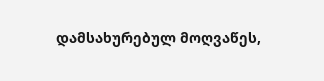დამსახურებულ მოღვაწეს,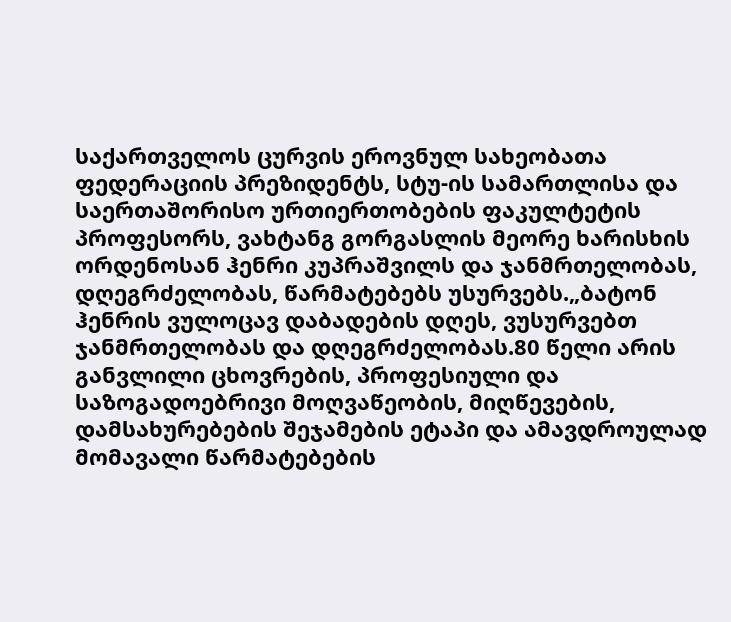საქართველოს ცურვის ეროვნულ სახეობათა ფედერაციის პრეზიდენტს, სტუ-ის სამართლისა და საერთაშორისო ურთიერთობების ფაკულტეტის პროფესორს, ვახტანგ გორგასლის მეორე ხარისხის ორდენოსან ჰენრი კუპრაშვილს და ჯანმრთელობას, დღეგრძელობას, წარმატებებს უსურვებს.„ბატონ ჰენრის ვულოცავ დაბადების დღეს, ვუსურვებთ ჯანმრთელობას და დღეგრძელობას.80 წელი არის განვლილი ცხოვრების, პროფესიული და საზოგადოებრივი მოღვაწეობის, მიღწევების, დამსახურებების შეჯამების ეტაპი და ამავდროულად მომავალი წარმატებების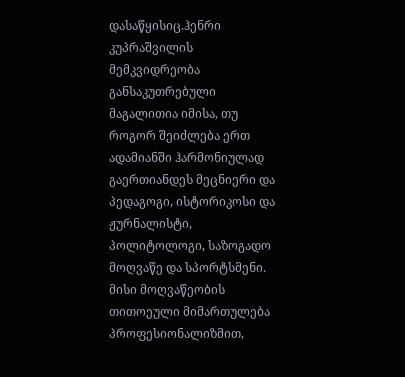დასაწყისიც.ჰენრი კუპრაშვილის მემკვიდრეობა განსაკუთრებული მაგალითია იმისა, თუ როგორ შეიძლება ერთ ადამიანში ჰარმონიულად გაერთიანდეს მეცნიერი და პედაგოგი, ისტორიკოსი და ჟურნალისტი, პოლიტოლოგი, საზოგადო მოღვაწე და სპორტსმენი. მისი მოღვაწეობის თითოეული მიმართულება პროფესიონალიზმით,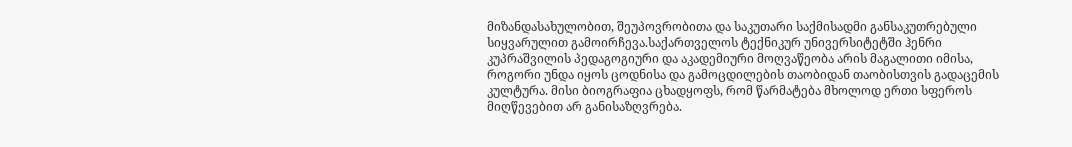მიზანდასახულობით, შეუპოვრობითა და საკუთარი საქმისადმი განსაკუთრებული სიყვარულით გამოირჩევა.საქართველოს ტექნიკურ უნივერსიტეტში ჰენრი კუპრაშვილის პედაგოგიური და აკადემიური მოღვაწეობა არის მაგალითი იმისა, როგორი უნდა იყოს ცოდნისა და გამოცდილების თაობიდან თაობისთვის გადაცემის კულტურა. მისი ბიოგრაფია ცხადყოფს, რომ წარმატება მხოლოდ ერთი სფეროს მიღწევებით არ განისაზღვრება.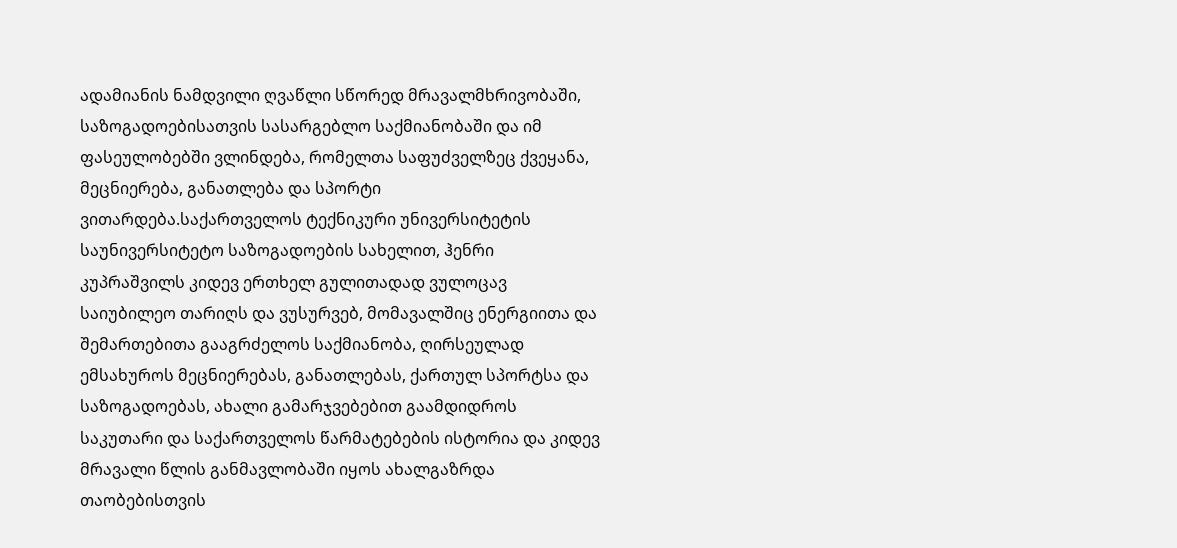ადამიანის ნამდვილი ღვაწლი სწორედ მრავალმხრივობაში, საზოგადოებისათვის სასარგებლო საქმიანობაში და იმ ფასეულობებში ვლინდება, რომელთა საფუძველზეც ქვეყანა, მეცნიერება, განათლება და სპორტი ვითარდება.საქართველოს ტექნიკური უნივერსიტეტის საუნივერსიტეტო საზოგადოების სახელით, ჰენრი კუპრაშვილს კიდევ ერთხელ გულითადად ვულოცავ საიუბილეო თარიღს და ვუსურვებ, მომავალშიც ენერგიითა და შემართებითა გააგრძელოს საქმიანობა, ღირსეულად ემსახუროს მეცნიერებას, განათლებას, ქართულ სპორტსა და საზოგადოებას, ახალი გამარჯვებებით გაამდიდროს საკუთარი და საქართველოს წარმატებების ისტორია და კიდევ მრავალი წლის განმავლობაში იყოს ახალგაზრდა თაობებისთვის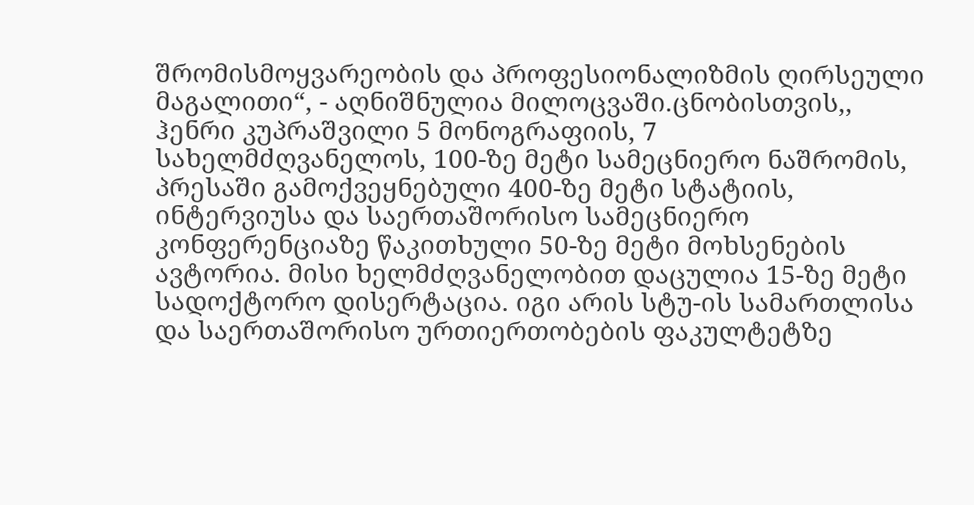შრომისმოყვარეობის და პროფესიონალიზმის ღირსეული მაგალითი“, - აღნიშნულია მილოცვაში.ცნობისთვის,, ჰენრი კუპრაშვილი 5 მონოგრაფიის, 7 სახელმძღვანელოს, 100-ზე მეტი სამეცნიერო ნაშრომის, პრესაში გამოქვეყნებული 400-ზე მეტი სტატიის, ინტერვიუსა და საერთაშორისო სამეცნიერო კონფერენციაზე წაკითხული 50-ზე მეტი მოხსენების ავტორია. მისი ხელმძღვანელობით დაცულია 15-ზე მეტი სადოქტორო დისერტაცია. იგი არის სტუ-ის სამართლისა და საერთაშორისო ურთიერთობების ფაკულტეტზე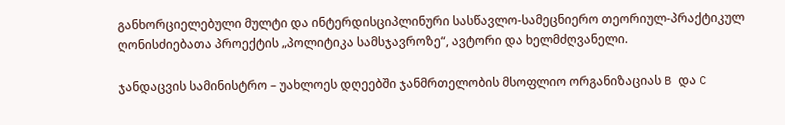განხორციელებული მულტი და ინტერდისციპლინური სასწავლო-სამეცნიერო თეორიულ-პრაქტიკულ ღონისძიებათა პროექტის „პოლიტიკა სამსჯავროზე“, ავტორი და ხელმძღვანელი.

ჯანდაცვის სამინისტრო – უახლოეს დღეებში ჯანმრთელობის მსოფლიო ორგანიზაციას B და C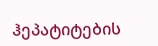ჰეპატიტების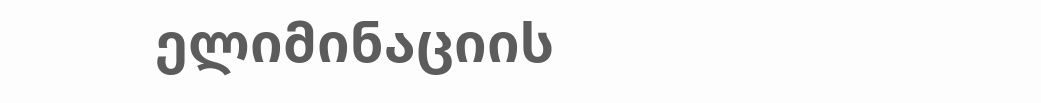ელიმინაციის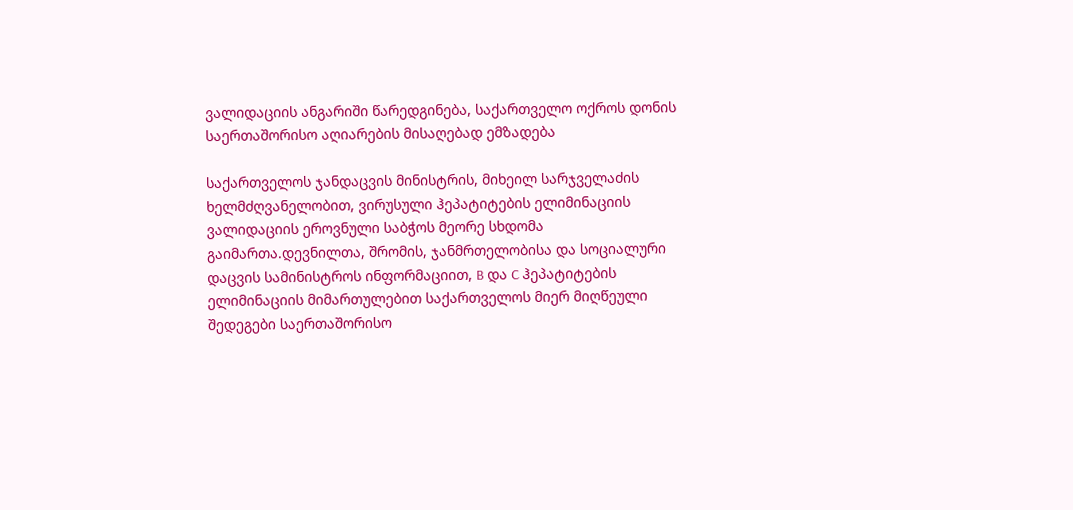ვალიდაციის ანგარიში წარედგინება, საქართველო ოქროს დონის საერთაშორისო აღიარების მისაღებად ემზადება

საქართველოს ჯანდაცვის მინისტრის, მიხეილ სარჯველაძის ხელმძღვანელობით, ვირუსული ჰეპატიტების ელიმინაციის ვალიდაციის ეროვნული საბჭოს მეორე სხდომა გაიმართა.დევნილთა, შრომის, ჯანმრთელობისა და სოციალური დაცვის სამინისტროს ინფორმაციით, B და C ჰეპატიტების ელიმინაციის მიმართულებით საქართველოს მიერ მიღწეული შედეგები საერთაშორისო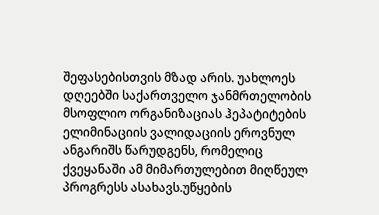შეფასებისთვის მზად არის. უახლოეს დღეებში საქართველო ჯანმრთელობის მსოფლიო ორგანიზაციას ჰეპატიტების ელიმინაციის ვალიდაციის ეროვნულ ანგარიშს წარუდგენს, რომელიც ქვეყანაში ამ მიმართულებით მიღწეულ პროგრესს ასახავს.უწყების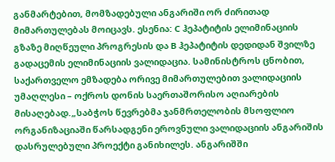განმარტებით, მომზადებული ანგარიში ორ ძირითად მიმართულებას მოიცავს. ესენია: C ჰეპატიტის ელიმინაციის გზაზე მიღწეული პროგრესის და B ჰეპატიტის დედიდან შვილზე გადაცემის ელიმინაციის ვალიდაცია. სამინისტროს ცნობით, საქართველო ემზადება ორივე მიმართულებით ვალიდაციის უმაღლესი – ოქროს დონის საერთაშორისო აღიარების მისაღებად.„საბჭოს წევრებმა ჯანმრთელობის მსოფლიო ორგანიზაციაში წარსადგენი ეროვნული ვალიდაციის ანგარიშის დასრულებული პროექტი განიხილეს. ანგარიშში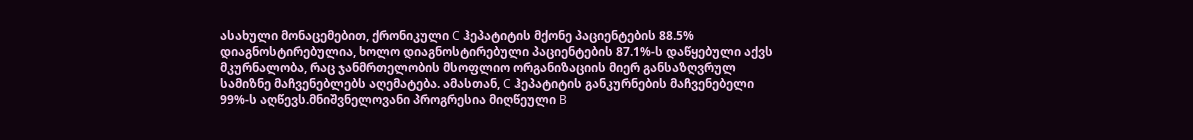ასახული მონაცემებით, ქრონიკული C ჰეპატიტის მქონე პაციენტების 88.5% დიაგნოსტირებულია, ხოლო დიაგნოსტირებული პაციენტების 87.1%-ს დაწყებული აქვს მკურნალობა, რაც ჯანმრთელობის მსოფლიო ორგანიზაციის მიერ განსაზღვრულ სამიზნე მაჩვენებლებს აღემატება. ამასთან, C ჰეპატიტის განკურნების მაჩვენებელი 99%-ს აღწევს.მნიშვნელოვანი პროგრესია მიღწეული B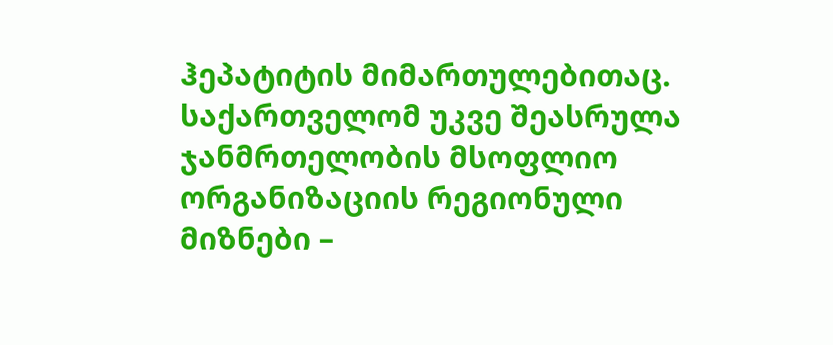ჰეპატიტის მიმართულებითაც. საქართველომ უკვე შეასრულა ჯანმრთელობის მსოფლიო ორგანიზაციის რეგიონული მიზნები –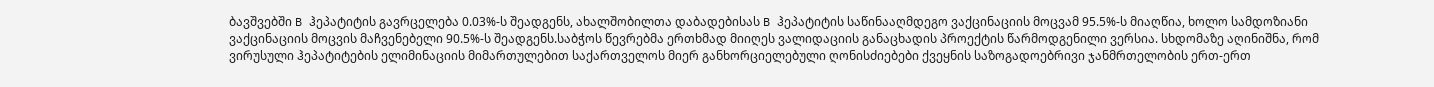ბავშვებში B ჰეპატიტის გავრცელება 0.03%-ს შეადგენს, ახალშობილთა დაბადებისას B ჰეპატიტის საწინააღმდეგო ვაქცინაციის მოცვამ 95.5%-ს მიაღწია, ხოლო სამდოზიანი ვაქცინაციის მოცვის მაჩვენებელი 90.5%-ს შეადგენს.საბჭოს წევრებმა ერთხმად მიიღეს ვალიდაციის განაცხადის პროექტის წარმოდგენილი ვერსია. სხდომაზე აღინიშნა, რომ ვირუსული ჰეპატიტების ელიმინაციის მიმართულებით საქართველოს მიერ განხორციელებული ღონისძიებები ქვეყნის საზოგადოებრივი ჯანმრთელობის ერთ-ერთ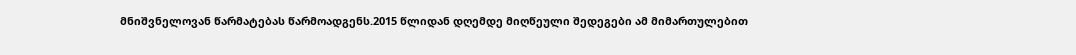მნიშვნელოვან წარმატებას წარმოადგენს.2015 წლიდან დღემდე მიღწეული შედეგები ამ მიმართულებით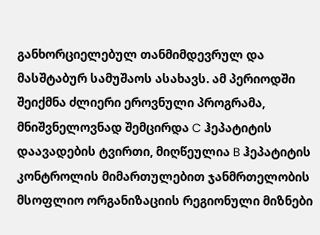განხორციელებულ თანმიმდევრულ და მასშტაბურ სამუშაოს ასახავს. ამ პერიოდში შეიქმნა ძლიერი ეროვნული პროგრამა, მნიშვნელოვნად შემცირდა C ჰეპატიტის დაავადების ტვირთი, მიღწეულია B ჰეპატიტის კონტროლის მიმართულებით ჯანმრთელობის მსოფლიო ორგანიზაციის რეგიონული მიზნები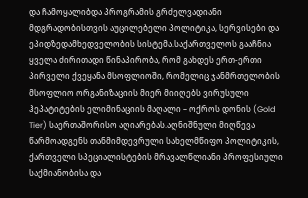და ჩამოყალიბდა პროგრამის გრძელვადიანი მდგრადობისთვის აუცილებელი პოლიტიკა, სერვისები და ეპიდზედამხედველობის სისტემა.საქართველოს გააჩნია ყველა ძირითადი წინაპირობა, რომ გახდეს ერთ-ერთი პირველი ქვეყანა მსოფლიოში, რომელიც ჯანმრთელობის მსოფლიო ორგანიზაციის მიერ მიიღებს ვირუსული ჰეპატიტების ელიმინაციის მაღალი – ოქროს დონის (Gold Tier) საერთაშორისო აღიარებას.აღნიშნული მიღწევა წარმოადგენს თანმიმდევრული სახელმწიფო პოლიტიკის, ქართველი სპეციალისტების მრავალწლიანი პროფესიული საქმიანობისა და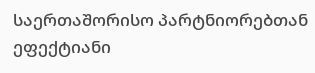საერთაშორისო პარტნიორებთან ეფექტიანი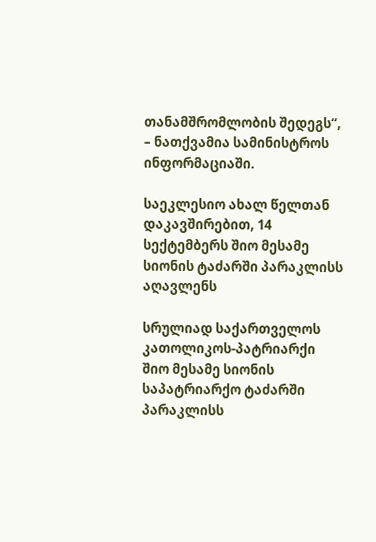თანამშრომლობის შედეგს“, – ნათქვამია სამინისტროს ინფორმაციაში.

საეკლესიო ახალ წელთან დაკავშირებით, 14 სექტემბერს შიო მესამე სიონის ტაძარში პარაკლისს აღავლენს

სრულიად საქართველოს კათოლიკოს-პატრიარქი შიო მესამე სიონის საპატრიარქო ტაძარში პარაკლისს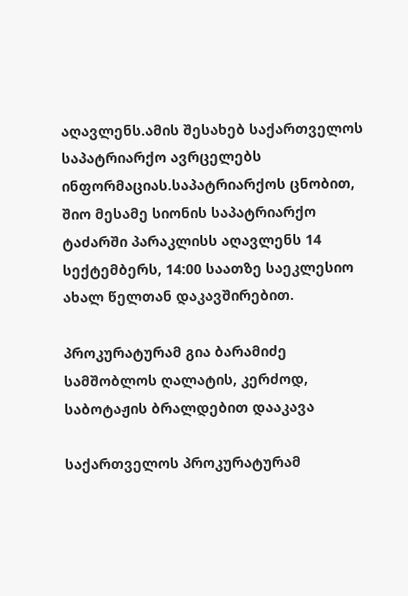აღავლენს.ამის შესახებ საქართველოს საპატრიარქო ავრცელებს ინფორმაციას.საპატრიარქოს ცნობით, შიო მესამე სიონის საპატრიარქო ტაძარში პარაკლისს აღავლენს 14 სექტემბერს, 14:00 საათზე საეკლესიო ახალ წელთან დაკავშირებით.

პროკურატურამ გია ბარამიძე სამშობლოს ღალატის, კერძოდ, საბოტაჟის ბრალდებით დააკავა

საქართველოს პროკურატურამ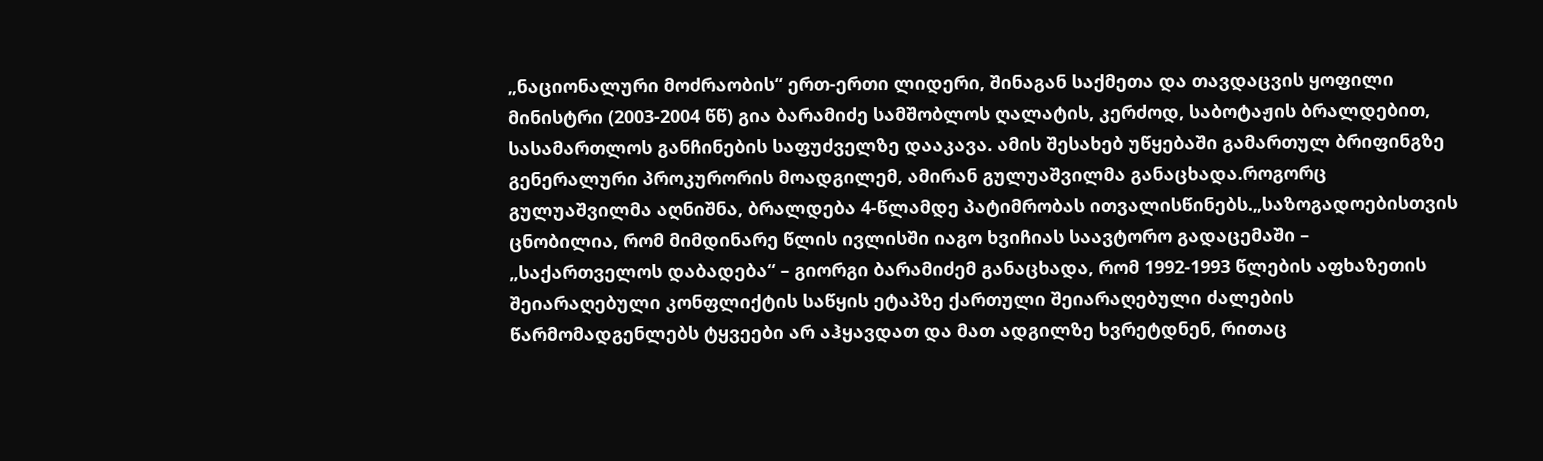„ნაციონალური მოძრაობის“ ერთ-ერთი ლიდერი, შინაგან საქმეთა და თავდაცვის ყოფილი მინისტრი (2003-2004 წწ) გია ბარამიძე სამშობლოს ღალატის, კერძოდ, საბოტაჟის ბრალდებით, სასამართლოს განჩინების საფუძველზე დააკავა. ამის შესახებ უწყებაში გამართულ ბრიფინგზე გენერალური პროკურორის მოადგილემ, ამირან გულუაშვილმა განაცხადა.როგორც გულუაშვილმა აღნიშნა, ბრალდება 4-წლამდე პატიმრობას ითვალისწინებს.„საზოგადოებისთვის ცნობილია, რომ მიმდინარე წლის ივლისში იაგო ხვიჩიას საავტორო გადაცემაში – „საქართველოს დაბადება“ – გიორგი ბარამიძემ განაცხადა, რომ 1992-1993 წლების აფხაზეთის შეიარაღებული კონფლიქტის საწყის ეტაპზე ქართული შეიარაღებული ძალების წარმომადგენლებს ტყვეები არ აჰყავდათ და მათ ადგილზე ხვრეტდნენ, რითაც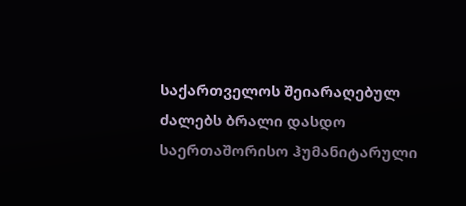საქართველოს შეიარაღებულ ძალებს ბრალი დასდო საერთაშორისო ჰუმანიტარული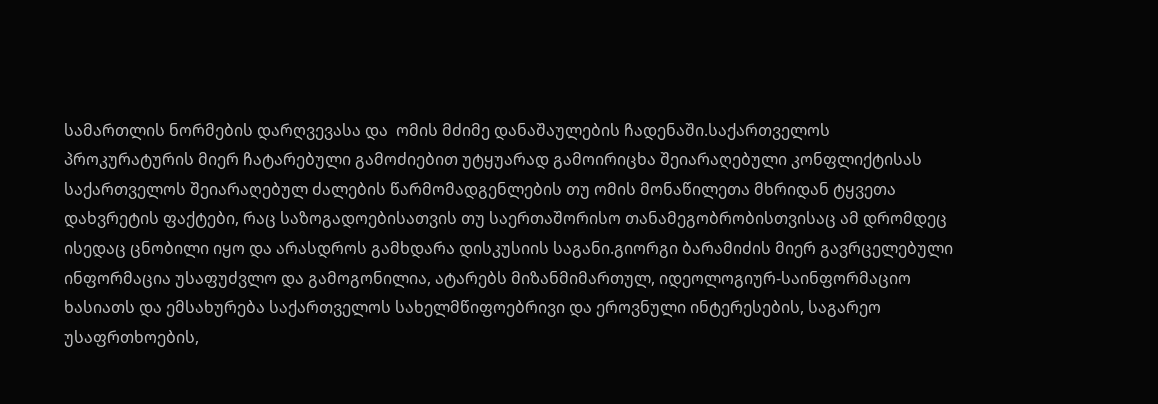სამართლის ნორმების დარღვევასა და  ომის მძიმე დანაშაულების ჩადენაში.საქართველოს პროკურატურის მიერ ჩატარებული გამოძიებით უტყუარად გამოირიცხა შეიარაღებული კონფლიქტისას საქართველოს შეიარაღებულ ძალების წარმომადგენლების თუ ომის მონაწილეთა მხრიდან ტყვეთა დახვრეტის ფაქტები, რაც საზოგადოებისათვის თუ საერთაშორისო თანამეგობრობისთვისაც ამ დრომდეც ისედაც ცნობილი იყო და არასდროს გამხდარა დისკუსიის საგანი.გიორგი ბარამიძის მიერ გავრცელებული ინფორმაცია უსაფუძვლო და გამოგონილია, ატარებს მიზანმიმართულ, იდეოლოგიურ-საინფორმაციო ხასიათს და ემსახურება საქართველოს სახელმწიფოებრივი და ეროვნული ინტერესების, საგარეო უსაფრთხოების,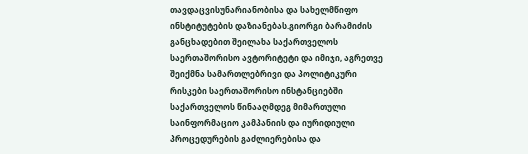თავდაცვისუნარიანობისა და სახელმწიფო ინსტიტუტების დაზიანებას.გიორგი ბარამიძის განცხადებით შეილახა საქართველოს საერთაშორისო ავტორიტეტი და იმიჯი, აგრეთვე შეიქმნა სამართლებრივი და პოლიტიკური რისკები საერთაშორისო ინსტანციებში საქართველოს წინააღმდეგ მიმართული საინფორმაციო კამპანიის და იურიდიული პროცედურების გაძლიერებისა და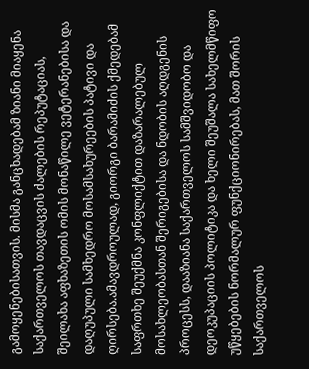გამოყენებისათვის. მისმა განცხადებამ ზიანი მიაყენა საქართველოს თავდაცვის ძალების რეპუტაციას, შეილახა აფხაზეთის ომის მონაწილე ვეტერანებისა და დაღუპული სამხედრო მოსამსახურეების პატივი და ღირსება.ამავდროულად, გიორგი ბარამიძის ქმედებამ საფრთხე შეუქმნა კონფლიქტით დაზარალებულ მოსახლეობასთან შერიგებისა და ნდობის აღდგენის პროცესს, დააზიანა საქართველოს სამშვიდობო და დეოკუპაციის პოლიტიკა და ხელი შეუშალა სახელმწიფო უწყებების ნორმალურ ფუნქციონირებას, მათ შორის საქართველოს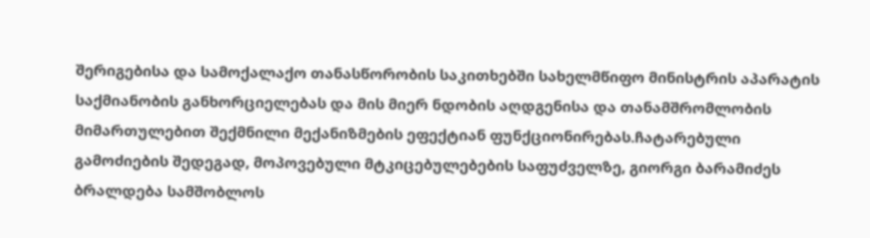შერიგებისა და სამოქალაქო თანასწორობის საკითხებში სახელმწიფო მინისტრის აპარატის საქმიანობის განხორციელებას და მის მიერ ნდობის აღდგენისა და თანამშრომლობის მიმართულებით შექმნილი მექანიზმების ეფექტიან ფუნქციონირებას.ჩატარებული გამოძიების შედეგად, მოპოვებული მტკიცებულებების საფუძველზე, გიორგი ბარამიძეს ბრალდება სამშობლოს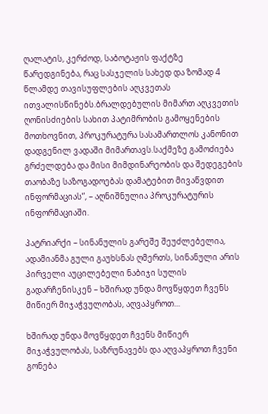ღალატის, კერძოდ, საბოტაჟის ფაქტზე წარედგინება, რაც სასჯელის სახედ და ზომად 4 წლამდე თავისუფლების აღკვეთას ითვალისწინებს.ბრალდებულის მიმართ აღკვეთის ღონისძიების სახით პატიმრობის გამოყენების მოთხოვნით, პროკურატურა სასამართლოს კანონით დადგენილ ვადაში მიმართავს.საქმეზე გამოძიება გრძელდება და მისი მიმდინარეობის და შედეგების თაობაზე საზოგადოებას დამატებით მივაწვდით ინფორმაციას“, – აღნიშნულია პროკურატურის ინფორმაციაში.

პატრიარქი – სინანულის გარეშე შეუძლებელია, ადამიანმა გული გაუხსნას ღმერთს, სინანული არის პირველი აუცილებელი ნაბიჯი სულის გადარჩენისკენ – ხშირად უნდა მოვწყდეთ ჩვენს მიწიერ მიჯაჭვულობას, აღვაპყროთ...

ხშირად უნდა მოვწყდეთ ჩვენს მიწიერ მიჯაჭვულობას, საზრუნავებს და აღვაპყროთ ჩვენი გონება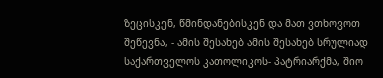ზეცისკენ, წმინდანებისკენ და მათ ვთხოვოთ შეწევნა, - ამის შესახებ ამის შესახებ სრულიად საქართველოს კათოლიკოს- პატრიარქმა, შიო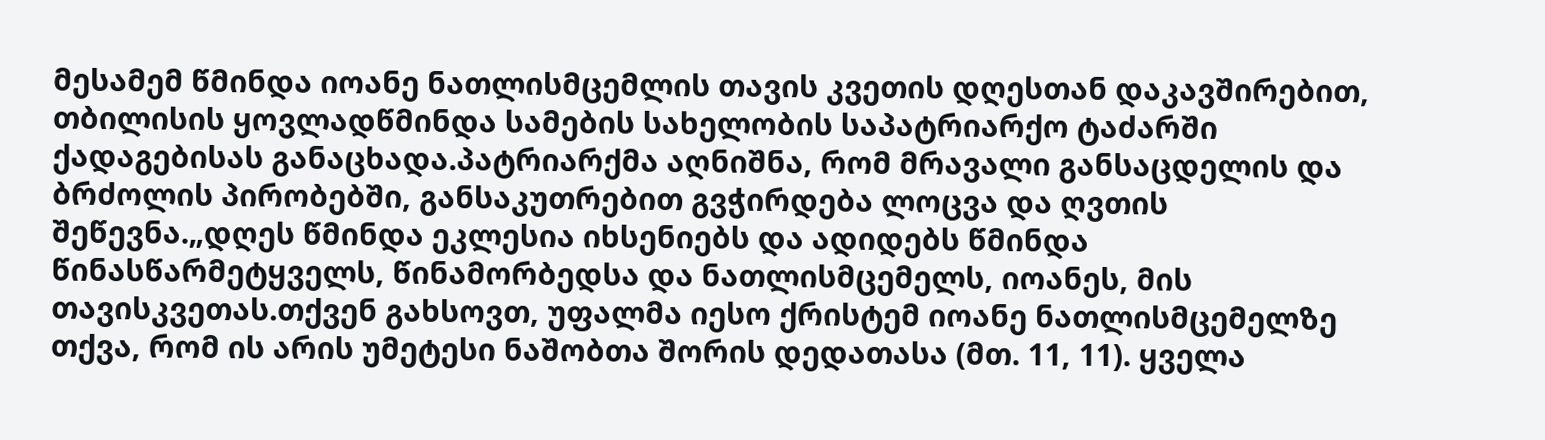მესამემ წმინდა იოანე ნათლისმცემლის თავის კვეთის დღესთან დაკავშირებით, თბილისის ყოვლადწმინდა სამების სახელობის საპატრიარქო ტაძარში ქადაგებისას განაცხადა.პატრიარქმა აღნიშნა, რომ მრავალი განსაცდელის და ბრძოლის პირობებში, განსაკუთრებით გვჭირდება ლოცვა და ღვთის შეწევნა.„დღეს წმინდა ეკლესია იხსენიებს და ადიდებს წმინდა წინასწარმეტყველს, წინამორბედსა და ნათლისმცემელს, იოანეს, მის თავისკვეთას.თქვენ გახსოვთ, უფალმა იესო ქრისტემ იოანე ნათლისმცემელზე თქვა, რომ ის არის უმეტესი ნაშობთა შორის დედათასა (მთ. 11, 11). ყველა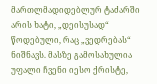მართლმადიდებლურ ტაძარში არის ხატი, „დეისუსად“ წოდებული, რაც „ვედრებას“ ნიშნავს. მასზე გამოსახულია უფალი ჩვენი იესო ქრისტე,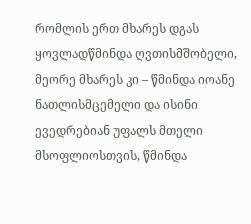რომლის ერთ მხარეს დგას ყოვლადწმინდა ღვთისმშობელი, მეორე მხარეს კი – წმინდა იოანე ნათლისმცემელი და ისინი ევედრებიან უფალს მთელი მსოფლიოსთვის, წმინდა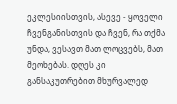ეკლესიისთვის, ასევე - ყოველი ჩვენგანისთვის და ჩვენ, რა თქმა უნდა, ვესავთ მათ ლოცვებს, მათ მეოხებას. დღეს კი განსაკუთრებით მხურვალედ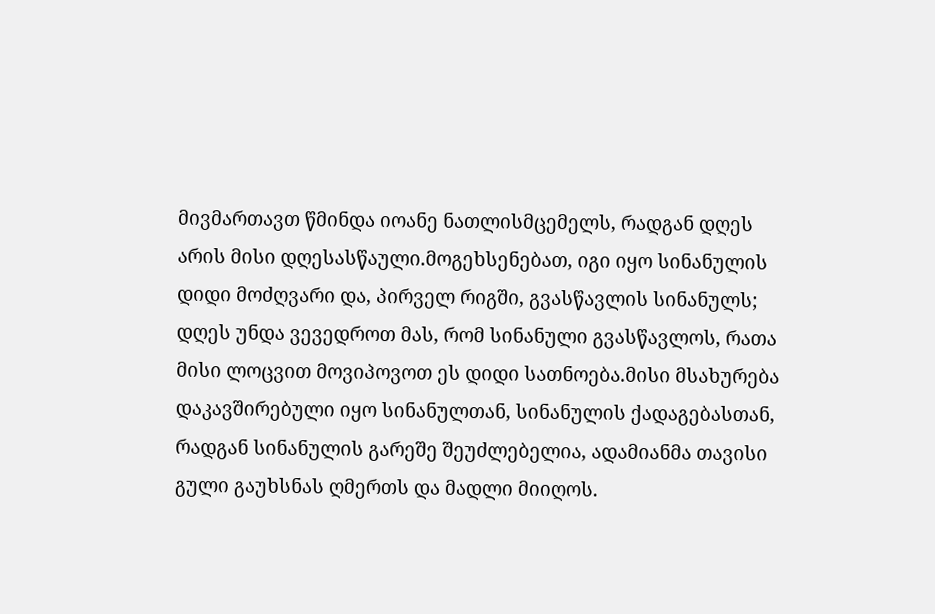მივმართავთ წმინდა იოანე ნათლისმცემელს, რადგან დღეს არის მისი დღესასწაული.მოგეხსენებათ, იგი იყო სინანულის დიდი მოძღვარი და, პირველ რიგში, გვასწავლის სინანულს; დღეს უნდა ვევედროთ მას, რომ სინანული გვასწავლოს, რათა მისი ლოცვით მოვიპოვოთ ეს დიდი სათნოება.მისი მსახურება დაკავშირებული იყო სინანულთან, სინანულის ქადაგებასთან, რადგან სინანულის გარეშე შეუძლებელია, ადამიანმა თავისი გული გაუხსნას ღმერთს და მადლი მიიღოს.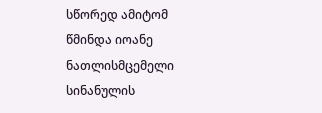სწორედ ამიტომ წმინდა იოანე ნათლისმცემელი სინანულის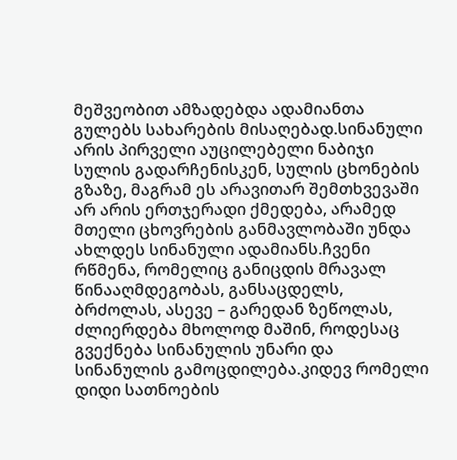მეშვეობით ამზადებდა ადამიანთა გულებს სახარების მისაღებად.სინანული არის პირველი აუცილებელი ნაბიჯი სულის გადარჩენისკენ, სულის ცხონების გზაზე, მაგრამ ეს არავითარ შემთხვევაში არ არის ერთჯერადი ქმედება, არამედ მთელი ცხოვრების განმავლობაში უნდა ახლდეს სინანული ადამიანს.ჩვენი რწმენა, რომელიც განიცდის მრავალ წინააღმდეგობას, განსაცდელს, ბრძოლას, ასევე – გარედან ზეწოლას, ძლიერდება მხოლოდ მაშინ, როდესაც გვექნება სინანულის უნარი და სინანულის გამოცდილება.კიდევ რომელი დიდი სათნოების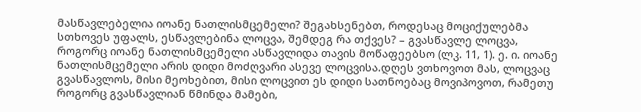მასწავლებელია იოანე ნათლისმცემელი? შეგახსენებთ, როდესაც მოციქულებმა სთხოვეს უფალს, ესწავლებინა ლოცვა, შემდეგ რა თქვეს? – გვასწავლე ლოცვა, როგორც იოანე ნათლისმცემელი ასწავლიდა თავის მოწაფეებსო (ლკ. 11, 1). ე. ი. იოანე ნათლისმცემელი არის დიდი მოძღვარი ასევე ლოცვისა.დღეს ვთხოვოთ მას, ლოცვაც გვასწავლოს, მისი მეოხებით, მისი ლოცვით ეს დიდი სათნოებაც მოვიპოვოთ, რამეთუ როგორც გვასწავლიან წმინდა მამები,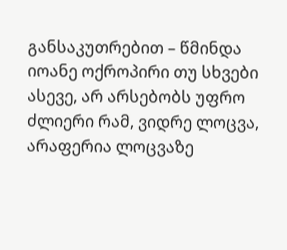განსაკუთრებით – წმინდა იოანე ოქროპირი თუ სხვები ასევე, არ არსებობს უფრო ძლიერი რამ, ვიდრე ლოცვა, არაფერია ლოცვაზე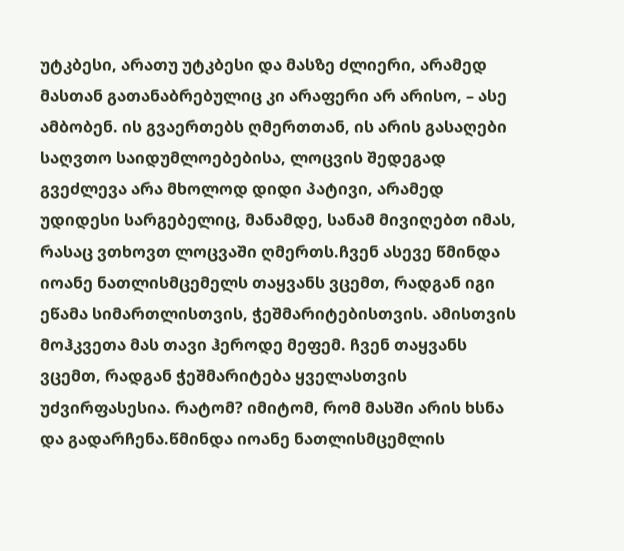უტკბესი, არათუ უტკბესი და მასზე ძლიერი, არამედ მასთან გათანაბრებულიც კი არაფერი არ არისო, – ასე ამბობენ. ის გვაერთებს ღმერთთან, ის არის გასაღები საღვთო საიდუმლოებებისა, ლოცვის შედეგად გვეძლევა არა მხოლოდ დიდი პატივი, არამედ უდიდესი სარგებელიც, მანამდე, სანამ მივიღებთ იმას, რასაც ვთხოვთ ლოცვაში ღმერთს.ჩვენ ასევე წმინდა იოანე ნათლისმცემელს თაყვანს ვცემთ, რადგან იგი ეწამა სიმართლისთვის, ჭეშმარიტებისთვის. ამისთვის მოჰკვეთა მას თავი ჰეროდე მეფემ. ჩვენ თაყვანს ვცემთ, რადგან ჭეშმარიტება ყველასთვის უძვირფასესია. რატომ? იმიტომ, რომ მასში არის ხსნა და გადარჩენა.წმინდა იოანე ნათლისმცემლის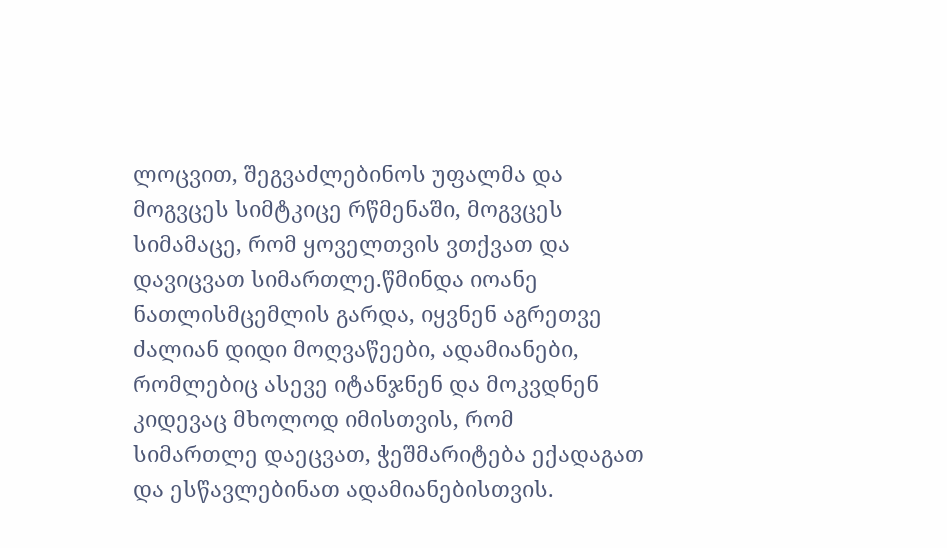ლოცვით, შეგვაძლებინოს უფალმა და მოგვცეს სიმტკიცე რწმენაში, მოგვცეს სიმამაცე, რომ ყოველთვის ვთქვათ და დავიცვათ სიმართლე.წმინდა იოანე ნათლისმცემლის გარდა, იყვნენ აგრეთვე ძალიან დიდი მოღვაწეები, ადამიანები, რომლებიც ასევე იტანჯნენ და მოკვდნენ კიდევაც მხოლოდ იმისთვის, რომ სიმართლე დაეცვათ, ჭეშმარიტება ექადაგათ და ესწავლებინათ ადამიანებისთვის.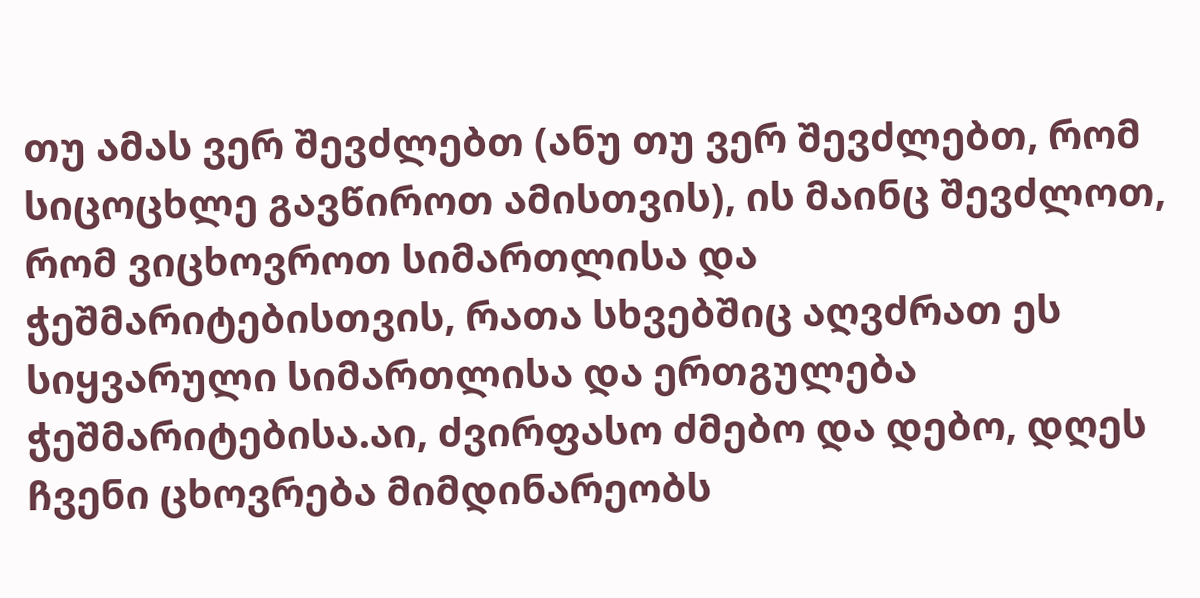თუ ამას ვერ შევძლებთ (ანუ თუ ვერ შევძლებთ, რომ სიცოცხლე გავწიროთ ამისთვის), ის მაინც შევძლოთ, რომ ვიცხოვროთ სიმართლისა და ჭეშმარიტებისთვის, რათა სხვებშიც აღვძრათ ეს სიყვარული სიმართლისა და ერთგულება ჭეშმარიტებისა.აი, ძვირფასო ძმებო და დებო, დღეს ჩვენი ცხოვრება მიმდინარეობს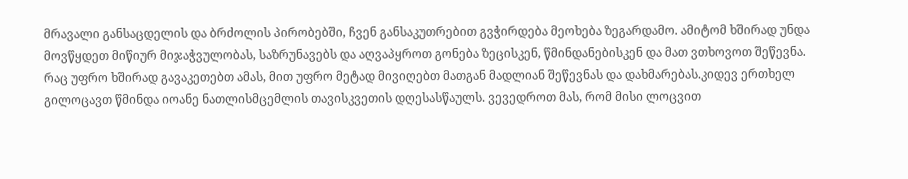მრავალი განსაცდელის და ბრძოლის პირობებში, ჩვენ განსაკუთრებით გვჭირდება მეოხება ზეგარდამო. ამიტომ ხშირად უნდა მოვწყდეთ მიწიურ მიჯაჭვულობას, საზრუნავებს და აღვაპყროთ გონება ზეცისკენ, წმინდანებისკენ და მათ ვთხოვოთ შეწევნა. რაც უფრო ხშირად გავაკეთებთ ამას, მით უფრო მეტად მივიღებთ მათგან მადლიან შეწევნას და დახმარებას.კიდევ ერთხელ გილოცავთ წმინდა იოანე ნათლისმცემლის თავისკვეთის დღესასწაულს. ვევედროთ მას, რომ მისი ლოცვით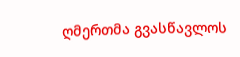ღმერთმა გვასწავლოს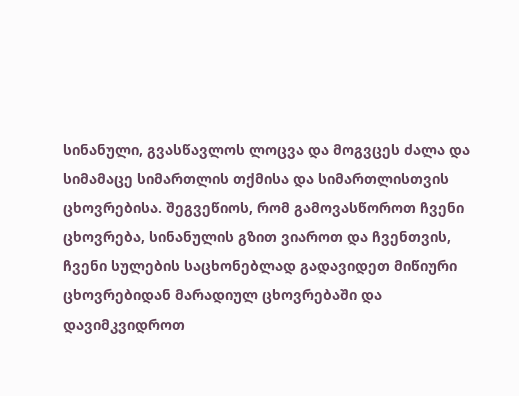სინანული, გვასწავლოს ლოცვა და მოგვცეს ძალა და სიმამაცე სიმართლის თქმისა და სიმართლისთვის ცხოვრებისა. შეგვეწიოს, რომ გამოვასწოროთ ჩვენი ცხოვრება, სინანულის გზით ვიაროთ და ჩვენთვის, ჩვენი სულების საცხონებლად გადავიდეთ მიწიური ცხოვრებიდან მარადიულ ცხოვრებაში და დავიმკვიდროთ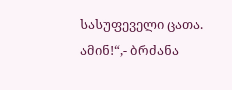სასუფეველი ცათა. ამინ!“,- ბრძანა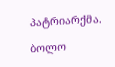პატრიარქმა.

ბოლო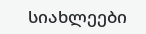სიახლეები